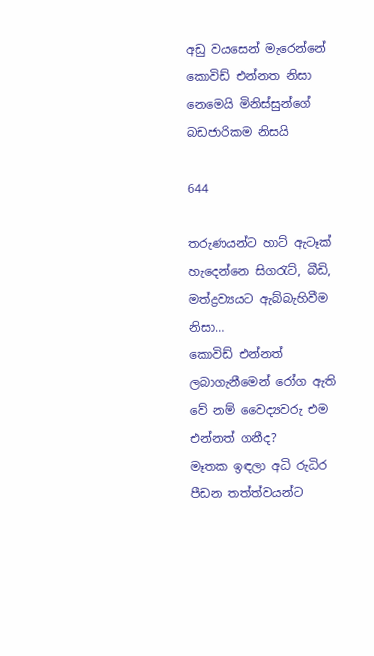අඩු වයසෙන් මැරෙන්නේ කොවිඩ් එන්නත නිසා නෙමෙයි මිනිස්සුන්ගේ බඩජාරිකම නිසයි

644

තරුණයන්ට හාට් ඇටෑක් හැදෙන්නෙ සිගරැට්, බීඩි, මත්ද්‍රව්‍යයට ඇබ්බැහිවීම නිසා…
කොවිඩ් එන්නත් ලබාගැනීමෙන් රෝග ඇති වේ නම් වෛද්‍යවරු එම එන්නත් ගනීද?
මෑතක ඉඳලා අධි රුධිර පීඩන තත්ත්වයන්ට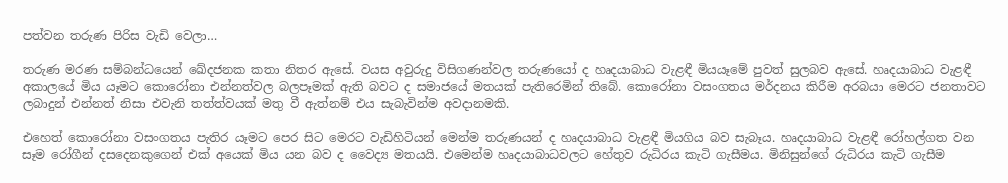පත්වන තරුණ පිරිස වැඩි වෙලා…

තරුණ මරණ සම්බන්ධයෙන් ඛේදජනක කතා නිතර ඇසේ. වයස අවුරුදු විසිගණන්වල තරුණයෝ ද හෘදයාබාධ වැළඳී මියයෑමේ පුවත් සුලබව ඇසේ. හෘදයාබාධ වැළඳී අකාලයේ මිය යෑමට කොරෝනා එන්නත්වල බලපෑමක් ඇති බවට ද සමාජයේ මතයක් පැතිරෙමින් තිබේ. කොරෝනා වසංගතය මර්දනය කිරීම අරබයා මෙරට ජනතාවට ලබාදුන් එන්නත් නිසා එවැනි තත්ත්වයක් මතු වී ඇත්නම් එය සැබැවින්ම අවදානමකි.

එහෙත් කොරෝනා වසංගතය පැතිර යෑමට පෙර සිට මෙරට වැඩිහිටියන් මෙන්ම තරුණයන් ද හෘදයාබාධ වැළඳී මියගිය බව සැබෑය. හෘදයාබාධ වැළඳී රෝහල්ගත වන සෑම රෝගීන් දසදෙනකුගෙන් එක් අයෙක් මිය යන බව ද වෛද්‍ය මතයයි. එමෙන්ම හෘදයාබාධවලට හේතුව රුධිරය කැටි ගැසීමය. මිනිසුන්ගේ රුධිරය කැටි ගැසීම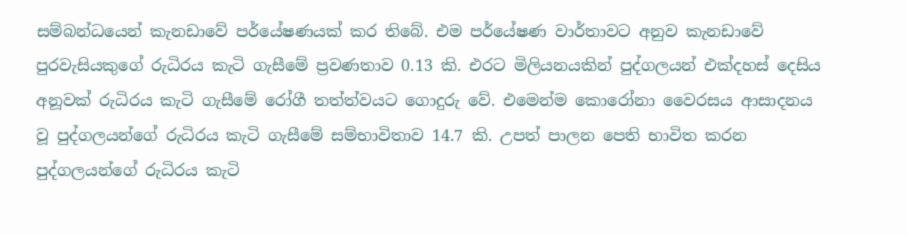සම්බන්ධයෙන් කැනඩාවේ පර්යේෂණයක් කර තිබේ. එම පර්යේෂණ වාර්තාවට අනුව කැනඩාවේ පුරවැසියකුගේ රුධිරය කැටි ගැසීමේ ප්‍රවණතාව 0.13 කි. එරට මිලියනයකින් පුද්ගලයන් එක්දහස් දෙසිය අනූවක් රුධිරය කැටි ගැසීමේ රෝගී තත්ත්වයට ගොදුරු වේ. එමෙන්ම කොරෝනා වෛරසය ආසාදනය වූ පුද්ගලයන්ගේ රුධිරය කැටි ගැසීමේ සම්භාවිතාව 14.7 කි. උපත් පාලන පෙති භාවිත කරන පුද්ගලයන්ගේ රුධිරය කැටි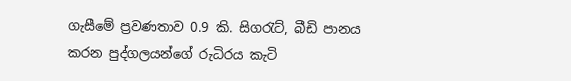ගැසීමේ ප්‍රවණතාව 0.9 කි. සිගරැට්, බීඩි පානය කරන පුද්ගලයන්ගේ රුධිරය කැටි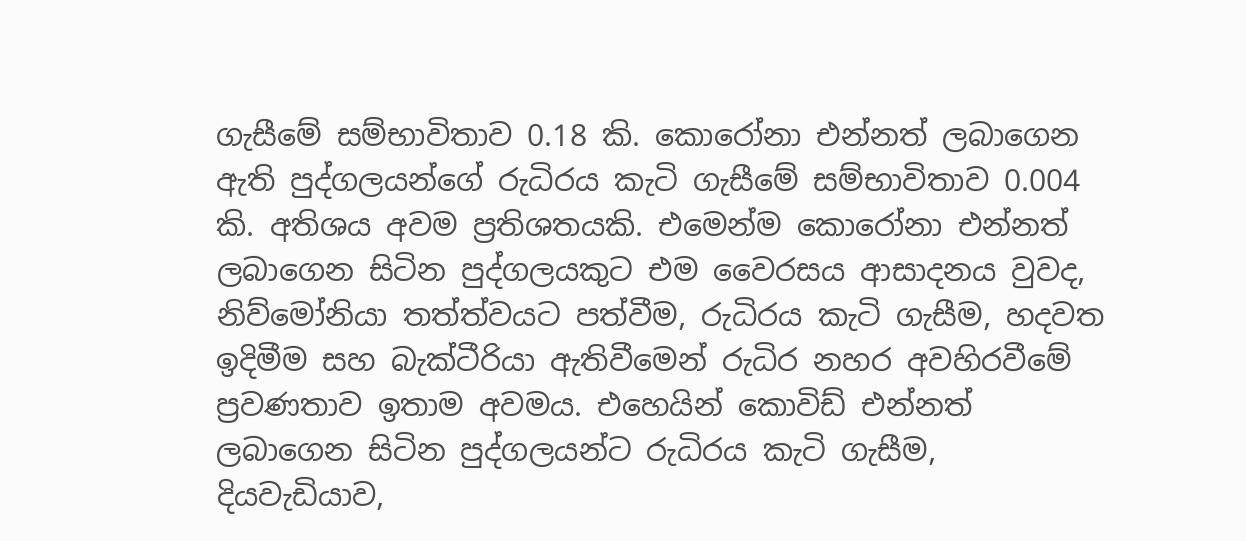ගැසීමේ සම්භාවිතාව 0.18 කි. කොරෝනා එන්නත් ලබාගෙන ඇති පුද්ගලයන්ගේ රුධිරය කැටි ගැසීමේ සම්භාවිතාව 0.004 කි. අතිශය අවම ප්‍රතිශතයකි. එමෙන්ම කොරෝනා එන්නත් ලබාගෙන සිටින පුද්ගලයකුට එම වෛරසය ආසාදනය වුවද, නිව්මෝනියා තත්ත්වයට පත්වීම, රුධිරය කැටි ගැසීම, හදවත ඉදිමීම සහ බැක්ටීරියා ඇතිවීමෙන් රුධිර නහර අවහිරවීමේ ප්‍රවණතාව ඉතාම අවමය. එහෙයින් කොවිඩ් එන්නත් ලබාගෙන සිටින පුද්ගලයන්ට රුධිරය කැටි ගැසීම, දියවැඩියාව,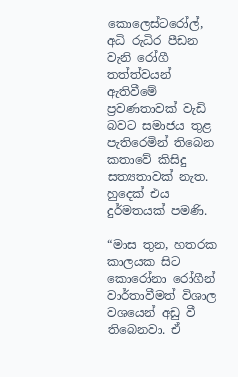කොලෙස්ටරෝල්, අධි රුධිර පීඩන වැනි රෝගී තත්ත්වයන් ඇතිවීමේ ප්‍රවණතාවක් වැඩි බවට සමාජය තුළ පැතිරෙමින් තිබෙන කතාවේ කිසිදු සත්‍යතාවක් නැත. හුදෙක් එය දුර්මතයක් පමණි.

“මාස තුන, හතරක කාලයක සිට කොරෝනා රෝගීන් වාර්තාවීමත් විශාල වශයෙන් අඩු වී තිබෙනවා. ඒ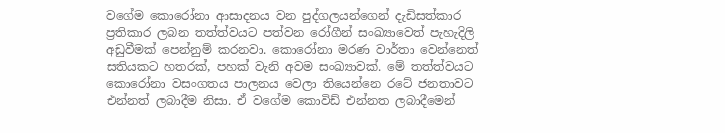වගේම කොරෝනා ආසාදනය වන පුද්ගලයන්ගෙන් දැඩිසත්කාර ප්‍රතිකාර ලබන තත්ත්වයට පත්වන රෝගීන් සංඛ්‍යාවෙත් පැහැදිලි අඩුවීමක් පෙන්නුම් කරනවා. කොරෝනා මරණ වාර්තා වෙන්නෙත් සතියකට හතරක්, පහක් වැනි අවම සංඛ්‍යාවක්. මේ තත්ත්වයට කොරෝනා වසංගතය පාලනය වෙලා තියෙන්නෙ රටේ ජනතාවට එන්නත් ලබාදීම නිසා. ඒ වගේම කොවිඩ් එන්නත ලබාදීමෙන්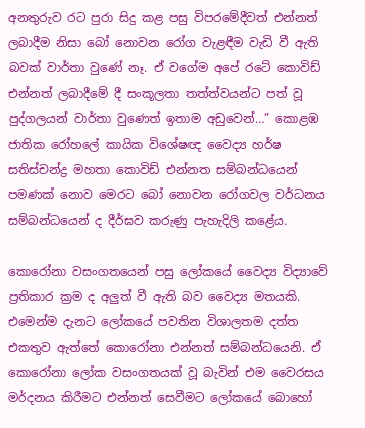අනතුරුව රට පුරා සිදු කළ පසු විපරමේදීවත් එන්නත් ලබාදීම නිසා බෝ නොවන රෝග වැළඳීම වැඩි වී ඇති බවක් වාර්තා වුණේ නෑ. ඒ වගේම අපේ රටේ කොවිඩ් එන්නත් ලබාදීමේ දී සංකූලතා තත්ත්වයන්ට පත් වූ පුද්ගලයන් වාර්තා වුණෙත් ඉතාම අඩුවෙන්…” කොළඹ ජාතික රෝහලේ කායික විශේෂඥ වෛද්‍ය හර්ෂ සතිස්චන්ද්‍ර මහතා කොවිඩ් එන්නත සම්බන්ධයෙන් පමණක් නොව මෙරට බෝ නොවන රෝගවල වර්ධනය සම්බන්ධයෙන් ද දීර්ඝව කරුණු පැහැදිලි කළේය.

කොරෝනා වසංගතයෙන් පසු ලෝකයේ වෛද්‍ය විද්‍යාවේ ප්‍රතිකාර ක්‍රම ද අලුත් වී ඇති බව වෛද්‍ය මතයකි. එමෙන්ම දැනට ලෝකයේ පවතින විශාලතම දත්ත එකතුව ඇත්තේ කොරෝනා එන්නත් සම්බන්ධයෙනි. ඒ කොරෝනා ලෝක වසංගතයක් වූ බැවින් එම වෛරසය මර්දනය කිරීමට එන්නත් සෙවීමට ලෝකයේ බොහෝ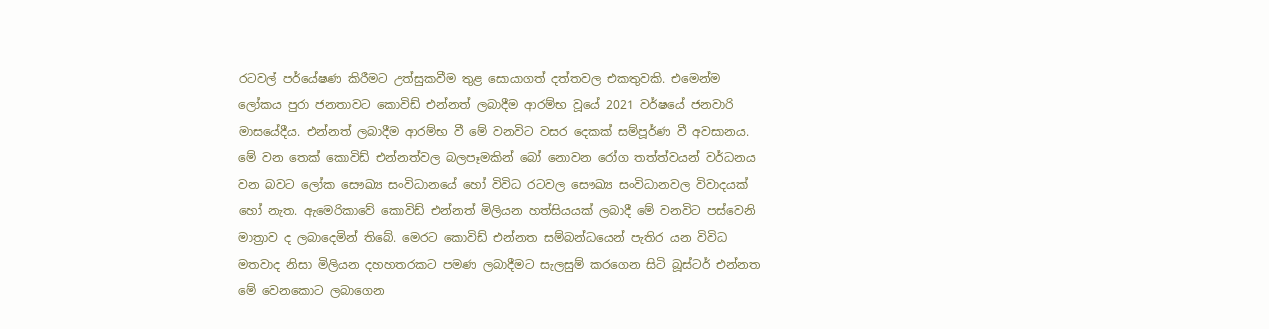රටවල් පර්යේෂණ කිරීමට උත්සුකවීම තුළ සොයාගත් දත්තවල එකතුවකි. එමෙන්ම ලෝකය පුරා ජනතාවට කොවිඩ් එන්නත් ලබාදීම ආරම්භ වූයේ 2021 වර්ෂයේ ජනවාරි මාසයේදීය. එන්නත් ලබාදීම ආරම්භ වී මේ වනවිට වසර දෙකක් සම්පූර්ණ වී අවසානය. මේ වන තෙක් කොවිඩ් එන්නත්වල බලපෑමකින් බෝ නොවන රෝග තත්ත්වයන් වර්ධනය වන බවට ලෝක සෞඛ්‍ය සංවිධානයේ හෝ විවිධ රටවල සෞඛ්‍ය සංවිධානවල විවාදයක් හෝ නැත. ඇමෙරිකාවේ කොවිඩ් එන්නත් මිලියන හත්සියයක් ලබාදී මේ වනවිට පස්වෙනි මාත්‍රාව ද ලබාදෙමින් තිබේ. මෙරට කොවිඩ් එන්නත සම්බන්ධයෙන් පැතිර යන විවිධ මතවාද නිසා මිලියන දහහතරකට පමණ ලබාදීමට සැලසුම් කරගෙන සිටි බූස්ටර් එන්නත මේ වෙනකොට ලබාගෙන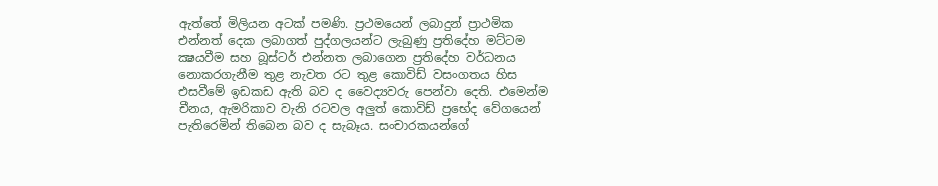ඇත්තේ මිලියන අටක් පමණි. ප්‍රථමයෙන් ලබාදුන් ප්‍රාථමික එන්නත් දෙක ලබාගත් පුද්ගලයන්ට ලැබුණු ප්‍රතිදේහ මට්ටම ක්‍ෂයවීම සහ බූස්ටර් එන්නත ලබාගෙන ප්‍රතිදේහ වර්ධනය නොකරගැනීම තුළ නැවත රට තුළ කොවිඩ් වසංගතය හිස එසවීමේ ඉඩකඩ ඇති බව ද වෛද්‍යවරු පෙන්වා දෙති. එමෙන්ම චීනය, ඇමරිකාව වැනි රටවල අලුත් කොවිඩ් ප්‍රභේද වේගයෙන් පැතිරෙමින් තිබෙන බව ද සැබෑය. සංචාරකයන්ගේ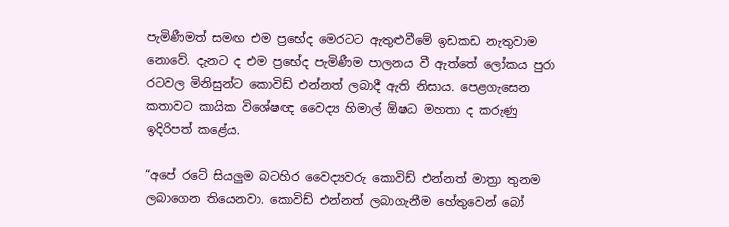පැමිණීමත් සමඟ එම ප්‍රභේද මෙරටට ඇතුළුවීමේ ඉඩකඩ නැතුවාම නොවේ. දැනට ද එම ප්‍රභේද පැමිණීම පාලනය වී ඇත්තේ ලෝකය පුරා රටවල මිනිසුන්ට කොවිඩ් එන්නත් ලබාදී ඇති නිසාය. පෙළගැසෙන කතාවට කායික විශේෂඥ වෛද්‍ය හිමාල් ඕෂධ මහතා ද කරුණු ඉදිරිපත් කළේය.

“අපේ රටේ සියලුම බටහිර වෛද්‍යවරු කොවිඩ් එන්නත් මාත්‍රා තුනම ලබාගෙන තියෙනවා. කොවිඩ් එන්නත් ලබාගැනීම හේතුවෙන් බෝ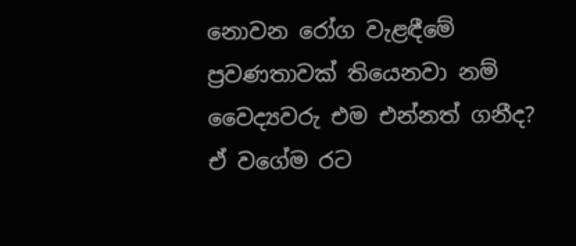නොවන රෝග වැළඳීමේ ප්‍රවණතාවක් තියෙනවා නම් වෛද්‍යවරු එම එන්නත් ගනීද? ඒ වගේම රට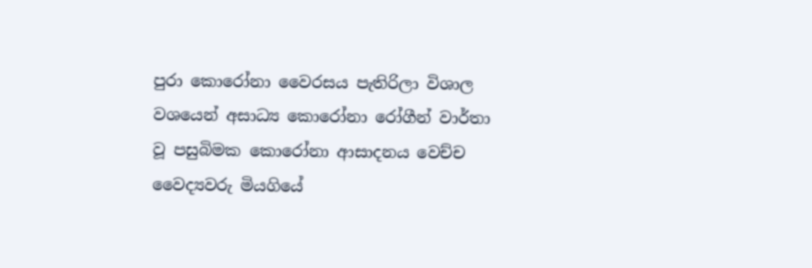පුරා කොරෝනා වෛරසය පැතිරිලා විශාල වශයෙන් අසාධ්‍ය කොරෝනා රෝගීන් වාර්තා වූ පසුබිමක කොරෝනා ආසාදනය වෙච්ච වෛද්‍යවරු මියගියේ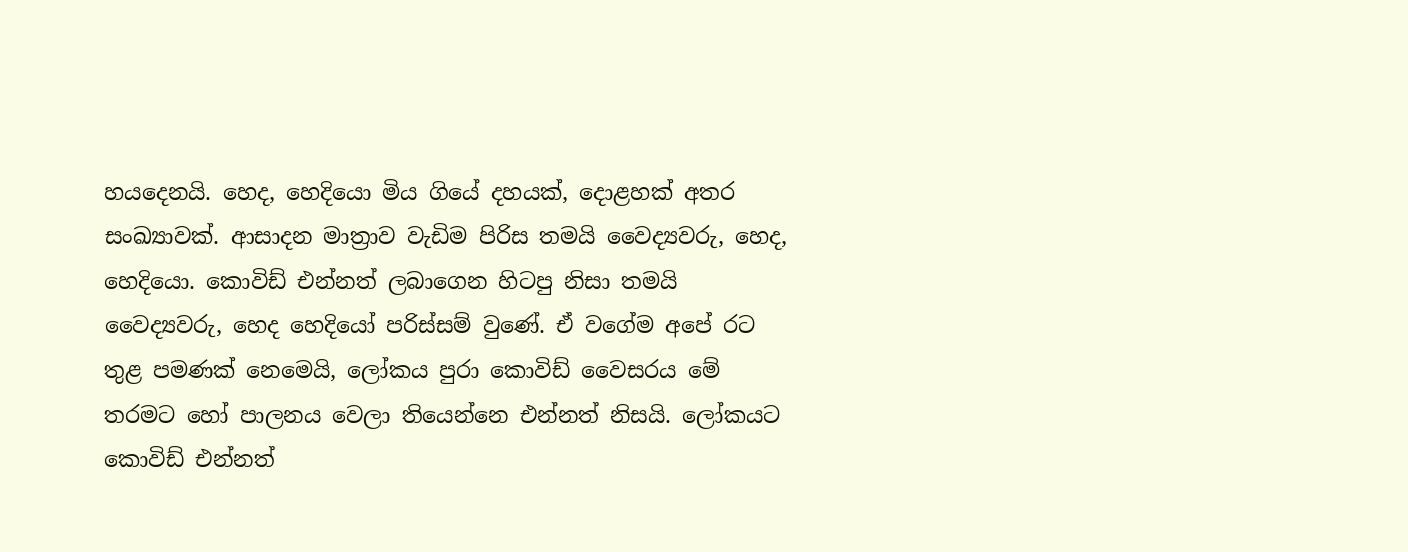හයදෙනයි. හෙද, හෙදියො මිය ගියේ දහයක්, දොළහක් අතර සංඛ්‍යාවක්. ආසාදන මාත්‍රාව වැඩිම පිරිස තමයි වෛද්‍යවරු, හෙද, හෙදියො. කොවිඩ් එන්නත් ලබාගෙන හිටපු නිසා තමයි වෛද්‍යවරු, හෙද හෙදියෝ පරිස්සම් වුණේ. ඒ වගේම අපේ රට තුළ පමණක් නෙමෙයි, ලෝකය පුරා කොවිඩ් වෛසරය මේ තරමට හෝ පාලනය වෙලා තියෙන්නෙ එන්නත් නිසයි. ලෝකයට කොවිඩ් එන්නත්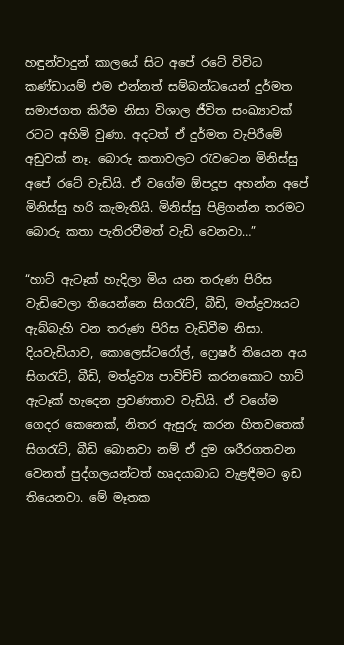හඳුන්වාදුන් කාලයේ සිට අපේ රටේ විවිධ කණ්ඩායම් එම එන්නත් සම්බන්ධයෙන් දුර්මත සමාජගත කිරීම නිසා විශාල ජීවිත සංඛ්‍යාවක් රටට අහිමි වුණා. අදටත් ඒ දුර්මත වැපිරීමේ අඩුවක් නෑ. බොරු කතාවලට රැවටෙන මිනිස්සු අපේ රටේ වැඩියි. ඒ වගේම ඕපදූප අහන්න අපේ මිනිස්සු හරි කැමැතියි. මිනිස්සු පිළිගන්න තරමට බොරු කතා පැතිරවීමත් වැඩි වෙනවා…”

“හාට් ඇටෑක් හැදිලා මිය යන තරුණ පිරිස වැඩිවෙලා තියෙන්නෙ සිගරැට්, බීඩි, මත්ද්‍රව්‍යයට ඇබ්බැහි වන තරුණ පිරිස වැඩිවීම නිසා. දියවැඩියාව, කොලෙස්ටරෝල්, ෆ්‍රෙෂර් තියෙන අය සිගරැට්, බීඩි, මත්ද්‍රව්‍ය පාවිච්චි කරනකොට හාට් ඇටෑක් හැදෙන ප්‍රවණතාව වැඩියි. ඒ වගේම ගෙදර කෙනෙක්, නිතර ඇසුරු කරන හිතවතෙක් සිගරැට්, බීඩි බොනවා නම් ඒ දුම ශරීරගතවන වෙනත් පුද්ගලයන්ටත් හෘදයාබාධ වැළඳීමට ඉඩ තියෙනවා. මේ මෑතක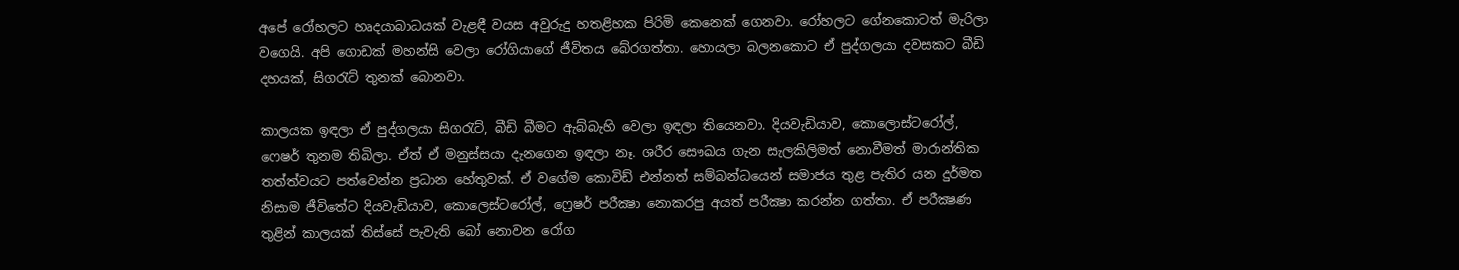අපේ රෝහලට හෘදයාබාධයක් වැළඳී වයස අවුරුදු හතළිහක පිරිමි කෙනෙක් ගෙනවා. රෝහලට ගේනකොටත් මැරිලා වගෙයි. අපි ගොඩක් මහන්සි වෙලා රෝගියාගේ ජීවිතය බේරගත්තා. හොයලා බලනකොට ඒ පුද්ගලයා දවසකට බීඩි දහයක්, සිගරැට් තුනක් බොනවා.

කාලයක ඉඳලා ඒ පුද්ගලයා සිගරැට්, බීඩි බීමට ඇබ්බැහි වෙලා ඉඳලා තියෙනවා. දියවැඩියාව, කොලොස්ටරෝල්, ෆෙෂර් තුනම තිබිලා. ඒත් ඒ මනුස්සයා දැනගෙන ඉඳලා නෑ. ශරීර සෞඛය ගැන සැලකිලිමත් නොවීමත් මාරාන්තික තත්ත්වයට පත්වෙන්න ප්‍රධාන හේතුවක්. ඒ වගේම කොවිඩ් එන්නත් සම්බන්ධයෙන් සමාජය තුළ පැතිර යන දුර්මත නිසාම ජීවිතේට දියවැඩියාව, කොලෙස්ටරෝල්, ෆ්‍රෙෂර් පරීක්‍ෂා නොකරපු අයත් පරීක්‍ෂා කරන්න ගත්තා. ඒ පරීක්‍ෂණ තුළින් කාලයක් තිස්සේ පැවැති බෝ නොවන රෝග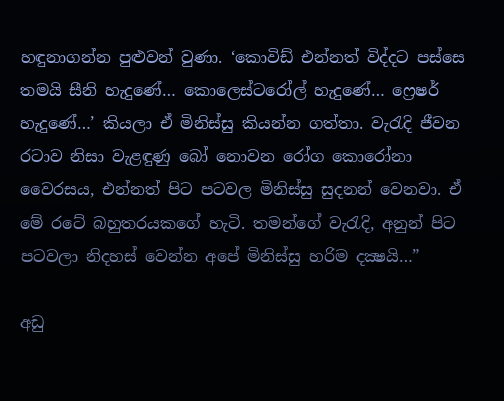හඳුනාගන්න පුළුවන් වුණා. ‘කොවිඩ් එන්නත් විද්දට පස්සෙ තමයි සීනි හැදුණේ… කොලෙස්ටරෝල් හැදුණේ… ෆ්‍රෙෂර් හැදුණේ…’ කියලා ඒ මිනිස්සු කියන්න ගත්තා. වැරැදි ජීවන රටාව නිසා වැළඳුණු බෝ නොවන රෝග කොරෝනා වෛරසය, එන්නත් පිට පටවල මිනිස්සු සුදනන් වෙනවා. ඒ මේ රටේ බහුතරයකගේ හැටි. තමන්ගේ වැරැදි, අනුන් පිට පටවලා නිදහස් වෙන්න අපේ මිනිස්සු හරිම දක්‍ෂයි…”

අඩු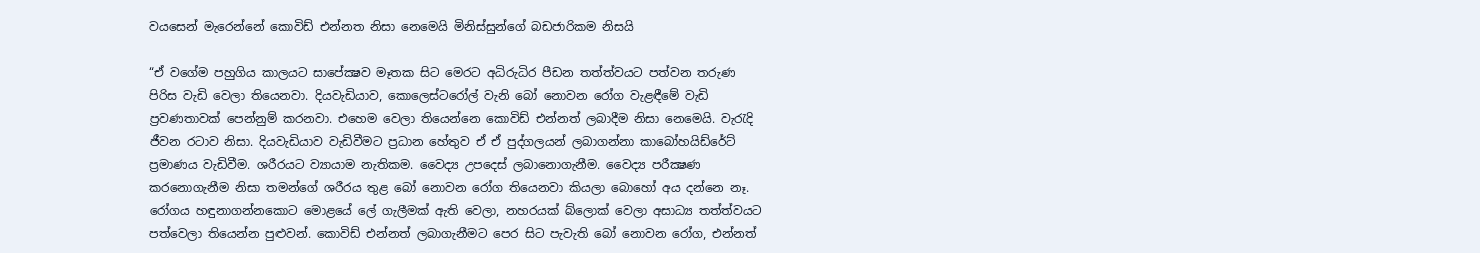වයසෙන් මැරෙන්නේ කොවිඩ් එන්නත නිසා නෙමෙයි මිනිස්සුන්ගේ බඩජාරිකම නිසයි

“ඒ වගේම පහුගිය කාලයට සාපේක්‍ෂව මෑතක සිට මෙරට අධිරුධිර පීඩන තත්ත්වයට පත්වන තරුණ පිරිස වැඩි වෙලා තියෙනවා. දියවැඩියාව, කොලෙස්ටරෝල් වැනි බෝ නොවන රෝග වැළඳීමේ වැඩි ප්‍රවණතාවක් පෙන්නුම් කරනවා. එහෙම වෙලා තියෙන්නෙ කොවිඩ් එන්නත් ලබාදීම නිසා නෙමෙයි. වැරැදි ජීවන රටාව නිසා. දියවැඩියාව වැඩිවීමට ප්‍රධාන හේතුව ඒ ඒ පුද්ගලයන් ලබාගන්නා කාබෝහයිඩ්රේට් ප්‍රමාණය වැඩිවීම. ශරීරයට ව්‍යායාම නැතිකම. වෛද්‍ය උපදෙස් ලබානොගැනීම. වෛද්‍ය පරීක්‍ෂණ කරනොගැනීම නිසා තමන්ගේ ශරීරය තුළ බෝ නොවන රෝග තියෙනවා කියලා බොහෝ අය දන්නෙ නෑ. රෝගය හඳුනාගන්නකොට මොළයේ ලේ ගැලීමක් ඇති වෙලා, නහරයක් බ්ලොක් වෙලා අසාධ්‍ය තත්ත්වයට පත්වෙලා තියෙන්න පුළුවන්. කොවිඩ් එන්නත් ලබාගැනීමට පෙර සිට පැවැති බෝ නොවන රෝග, එන්නත්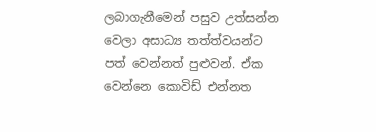ලබාගැනීමෙන් පසුව උත්සන්න වෙලා අසාධ්‍ය තත්ත්වයන්ට පත් වෙන්නත් පුළුවන්. ඒක වෙන්නෙ කොවිඩ් එන්නත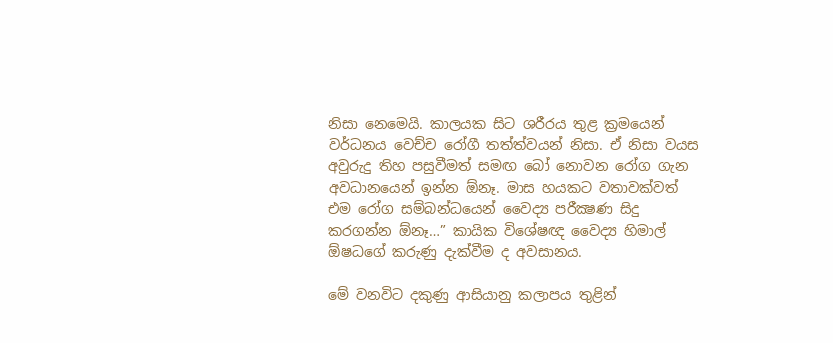නිසා නෙමෙයි. කාලයක සිට ශරීරය තුළ ක්‍රමයෙන් වර්ධනය වෙච්ච රෝගී තත්ත්වයන් නිසා. ඒ නිසා වයස අවුරුදු තිහ පසුවීමත් සමඟ බෝ නොවන රෝග ගැන අවධානයෙන් ඉන්න ඕනෑ. මාස හයකට වතාවක්වත් එම රෝග සම්බන්ධයෙන් වෛද්‍ය පරීක්‍ෂණ සිදු කරගන්න ඕනෑ…” කායික විශේෂඥ වෛද්‍ය හිමාල් ඕෂධගේ කරුණු දැක්වීම ද අවසානය.

මේ වනවිට දකුණු ආසියානු කලාපය තුළින්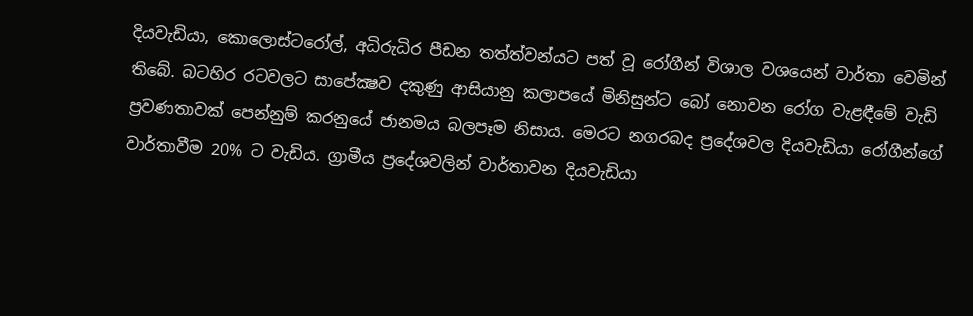දියවැඩියා, කොලොස්ටරෝල්, අධිරුධිර පීඩන තත්ත්වන්යට පත් වූ රෝගීන් විශාල වශයෙන් වාර්තා වෙමින් තිබේ. බටහිර රටවලට සාපේක්‍ෂව දකුණු ආසියානු කලාපයේ මිනිසුන්ට බෝ නොවන රෝග වැළඳීමේ වැඩි ප්‍රවණතාවක් පෙන්නුම් කරනුයේ ජානමය බලපෑම නිසාය. මෙරට නගරබද ප්‍රදේශවල දියවැඩියා රෝගීන්ගේ වාර්තාවීම 20% ට වැඩිය. ග්‍රාමීය ප්‍රදේශවලින් වාර්තාවන දියවැඩියා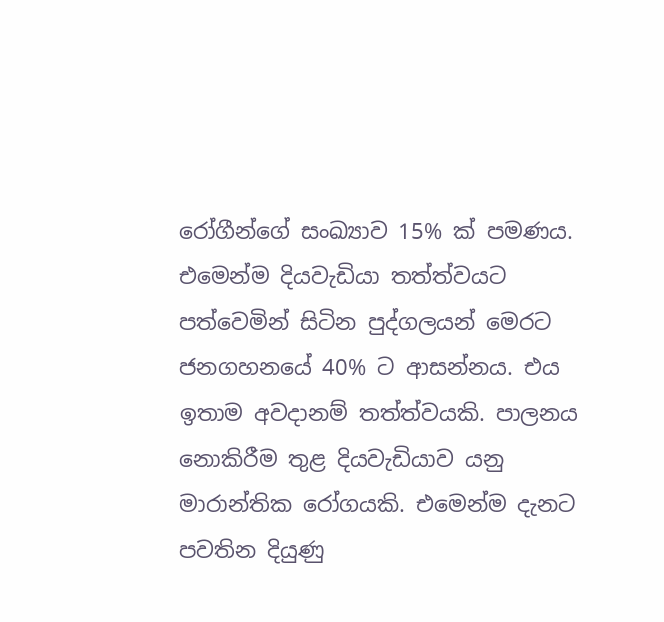රෝගීන්ගේ සංඛ්‍යාව 15% ක් පමණය. එමෙන්ම දියවැඩියා තත්ත්වයට පත්වෙමින් සිටින පුද්ගලයන් මෙරට ජනගහනයේ 40% ට ආසන්නය. එය ඉතාම අවදානම් තත්ත්වයකි. පාලනය නොකිරීම තුළ දියවැඩියාව යනු මාරාන්තික රෝගයකි. එමෙන්ම දැනට පවතින දියුණු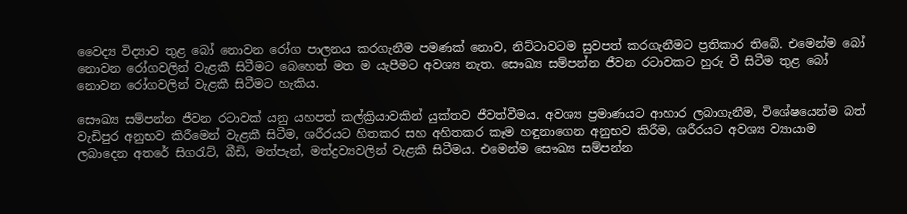වෛද්‍ය විද්‍යාව තුළ බෝ නොවන රෝග පාලනය කරගැනීම පමණක් නොව, නිට්ටාවටම සුවපත් කරගැනීමට ප්‍රතිකාර තිබේ. එමෙන්ම බෝ නොවන රෝගවලින් වැළකී සිටීමට බෙහෙත් මත ම යැපීමට අවශ්‍ය නැත. සෞඛ්‍ය සම්පන්න ජීවන රටාවකට හුරු වී සිටීම තුළ බෝ නොවන රෝගවලින් වැළකී සිටීමට හැකිය.

සෞඛ්‍ය සම්පන්න ජීවන රටාවක් යනු යහපත් කල්ක්‍රියාවකින් යුක්තව ජීවත්වීමය. අවශ්‍ය ප්‍රමාණයට ආහාර ලබාගැනීම, විශේෂයෙන්ම බත් වැඩිපුර අනුභව කිරීමෙන් වැළකී සිටීම, ශරීරයට හිතකර සහ අහිතකර කෑම හඳුනාගෙන අනුභව කිරීම, ශරීරයට අවශ්‍ය ව්‍යායාම ලබාදෙන අතරේ සිගරැට්, බීඩි, මත්පැන්, මත්ද්‍රව්‍යවලින් වැළකී සිටීමය. එමෙන්ම සෞඛ්‍ය සම්පන්න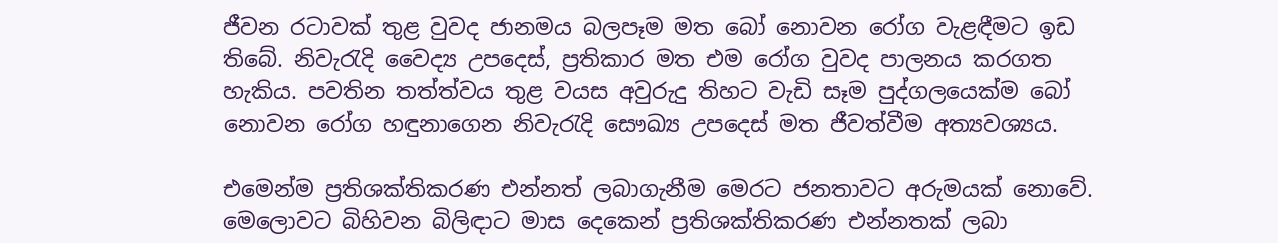ජීවන රටාවක් තුළ වුවද ජානමය බලපෑම මත බෝ නොවන රෝග වැළඳීමට ඉඩ තිබේ. නිවැරැදි වෛද්‍ය උපදෙස්, ප්‍රතිකාර මත එම රෝග වුවද පාලනය කරගත හැකිය. පවතින තත්ත්වය තුළ වයස අවුරුදු තිහට වැඩි සෑම පුද්ගලයෙක්ම බෝ නොවන රෝග හඳුනාගෙන නිවැරැදි සෞඛ්‍ය උපදෙස් මත ජීවත්වීම අත්‍යවශ්‍යය.

එමෙන්ම ප්‍රතිශක්තිකරණ එන්නත් ලබාගැනීම මෙරට ජනතාවට අරුමයක් නොවේ. මෙලොවට බිහිවන බිලිඳාට මාස දෙකෙන් ප්‍රතිශක්තිකරණ එන්නතක් ලබා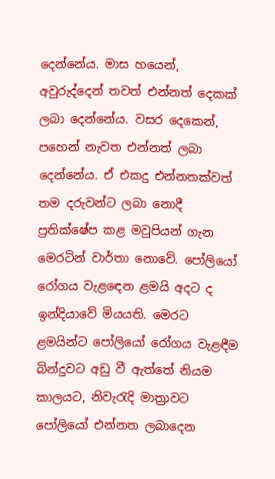දෙන්නේය. මාස හයෙන්, අවුරුද්දෙන් තවත් එන්නත් දෙකක් ලබා දෙන්නේය. වසර දෙකෙන්, පහෙන් නැවත එන්නත් ලබා දෙන්නේය. ඒ එකදු එන්නතක්වත් තම දරුවන්ට ලබා නොදී ප්‍රතික්ෂේප කළ මවුපියන් ගැන මෙරටින් වාර්තා නොවේ. පෝලියෝ රෝගය වැළඳෙන ළමයි අදට ද ඉන්දියාවේ මියයති. මෙරට ළමයින්ට පෝලියෝ රෝගය වැළඳීම බින්දුවට අඩු වී ඇත්තේ නියම කාලයට, නිවැරැදි මාත්‍රාවට පෝලියෝ එන්නත ලබාදෙන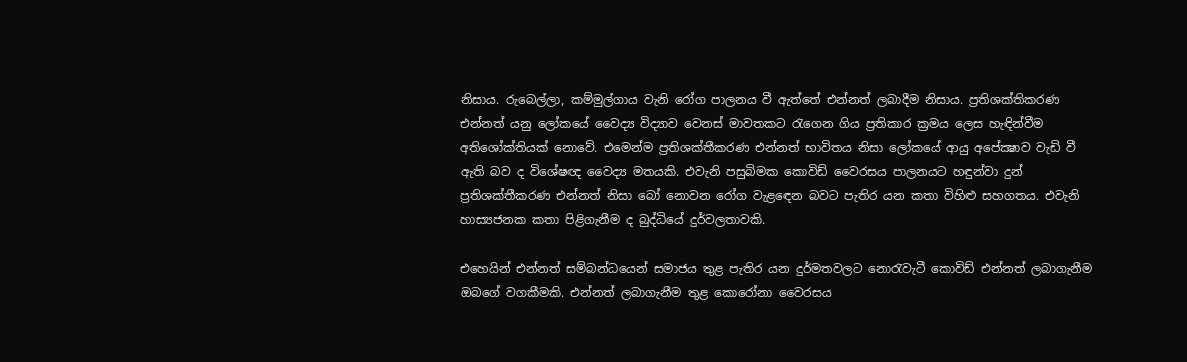නිසාය. රුබෙල්ලා, කම්මුල්ගාය වැනි රෝග පාලනය වී ඇත්තේ එන්නත් ලබාදීම නිසාය. ප්‍රතිශක්තිකරණ එන්නත් යනු ලෝකයේ වෛද්‍ය විද්‍යාව වෙනස් මාවතකට රැගෙන ගිය ප්‍රතිකාර ක්‍රමය ලෙස හැඳින්වීම අතිශෝක්තියක් නොවේ. එමෙන්ම ප්‍රතිශක්තීකරණ එන්නත් භාවිතය නිසා ලෝකයේ ආයු අපේක්‍ෂාව වැඩි වී ඇති බව ද විශේෂඥ වෛද්‍ය මතයකි. එවැනි පසුබිමක කොවිඩ් වෛරසය පාලනයට හඳුන්වා දුන් ප්‍රතිශක්තීකරණ එන්නත් නිසා බෝ නොවන රෝග වැළඳෙන බවට පැතිර යන කතා විහිළු සහගතය. එවැනි හාස්‍යජනක කතා පිළිගැනීම ද බුද්ධියේ දුර්වලතාවකි.

එහෙයින් එන්නත් සම්බන්ධයෙන් සමාජය තුළ පැතිර යන දුර්මතවලට නොරැවැටී කොවිඩ් එන්නත් ලබාගැනීම ඔබගේ වගකීමකි. එන්නත් ලබාගැනීම තුළ කොරෝනා වෛරසය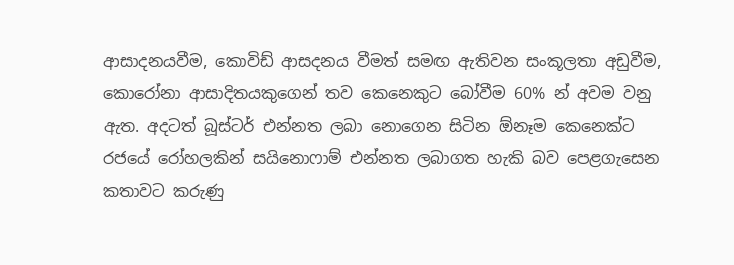ආසාදනයවීම, කොවිඩ් ආසදනය වීමත් සමඟ ඇතිවන සංකූලතා අඩුවීම, කොරෝනා ආසාදිතයකුගෙන් තව කෙනෙකුට බෝවීම 60% න් අවම වනු ඇත. අදටත් බූස්ටර් එන්නත ලබා නොගෙන සිටින ඕනෑම කෙනෙක්ට රජයේ රෝහලකින් සයිනොෆාම් එන්නත ලබාගත හැකි බව පෙළගැසෙන කතාවට කරුණු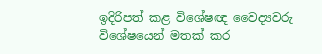ඉදිරිපත් කළ විශේෂඥ වෛද්‍යවරු විශේෂයෙන් මතක් කර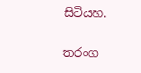සිටියහ.

තරංග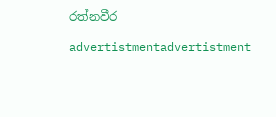රත්නවීර

advertistmentadvertistment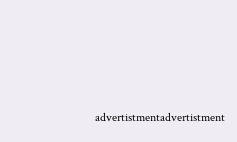advertistmentadvertistment